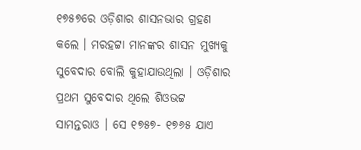୧୭୫୭ରେ ଓଡ଼ିଶାର ଶାସନଭାର ଗ୍ରହଣ କଲେ । ମରହଟ୍ଟା ମାନଙ୍କର ଶାସନ ମୁଖ୍ୟକୁ ସୁବେଦାର ବୋଲି କୁହାଯାଉଥିଲା । ଓଡ଼ିଶାର ପ୍ରଥମ ସୁବେଦାର ଥିଲେ ଶିଓଭଟ୍ଟ ସାମନ୍ତରାଓ । ସେ ୧୭୫୭- ୧୭୬୫ ଯାଏ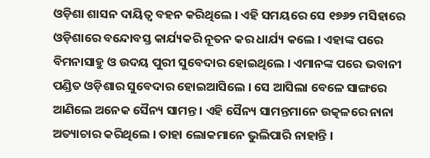ଓଡ଼ିଶା ଶାସନ ଦାୟିତ୍ୱ ବହନ କରିଥିଲେ । ଏହି ସମୟରେ ସେ ୧୭୬୨ ମସିହାରେ ଓଡ଼ିଶାରେ ବନ୍ଦୋବସ୍ତ କାର୍ଯ୍ୟକରି ନୂତନ କର ଧାର୍ଯ୍ୟ କଲେ । ଏହାଙ୍କ ପରେ ବିମନାସାହୁ ଓ ଉଦୟ ପୁରୀ ସୁବେଦାର ହୋଇଥିଲେ । ଏମାନଙ୍କ ପରେ ଭବାନୀ ପଣ୍ଡିତ ଓଡ଼ିଶାର ସୁବେଦାର ହୋଇଆସିଲେ । ସେ ଆସିଲା ବେଳେ ସାଙ୍ଗରେ ଆଣିଲେ ଅନେକ ସୈନ୍ୟ ସାମନ୍ତ । ଏହି ସୈନ୍ୟ ସାମନ୍ତମାନେ ଉତ୍କଳରେ ନାନା ଅତ୍ୟାଚାର କରିଥିଲେ । ତାହା ଲୋକମାନେ ଭୁଲିପାରି ନାହାନ୍ତି ।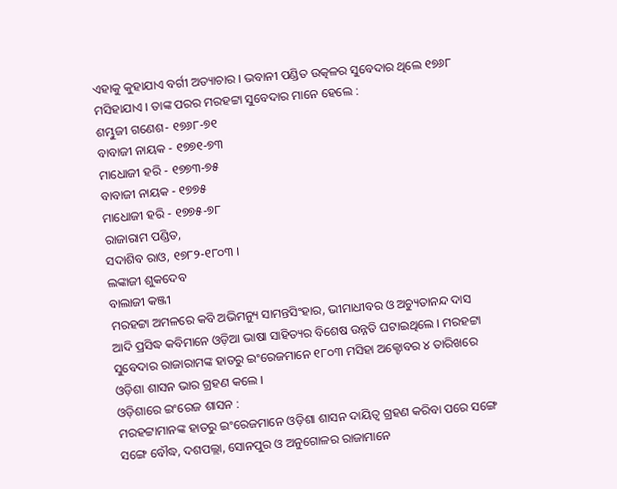ଏହାକୁ କୁହାଯାଏ ବର୍ଗୀ ଅତ୍ୟାଚାର । ଭବାନୀ ପଣ୍ଡିତ ଉତ୍କଳର ସୁବେଦାର ଥିଲେ ୧୭୬୮ ମସିହାଯାଏ । ତାଙ୍କ ପରର ମରହଟ୍ଟା ସୁବେଦାର ମାନେ ହେଲେ :
ଶମ୍ଭୁଜୀ ଗଣେଶ- ୧୭୬୮-୭୧
ବାବାଜୀ ନାୟକ - ୧୭୭୧-୭୩
ମାଧୋଜୀ ହରି - ୧୭୭୩-୭୫
ବାବାଜୀ ନାୟକ - ୧୭୭୫
ମାଧୋଜୀ ହରି - ୧୭୭୫-୭୮
ରାଜାରାମ ପଣ୍ଡିତ,
ସଦାଶିବ ରାଓ, ୧୭୮୨-୧୮୦୩ ।
ଲଙ୍କାଜୀ ଶୁକଦେବ
ବାଲାଜୀ କଞ୍ଜୀ
ମରହଟ୍ଟା ଅମଳରେ କବି ଅଭିମନ୍ୟୁ ସାମନ୍ତସିଂହାର, ଭୀମାଧୀବର ଓ ଅଚ୍ୟୁତାନନ୍ଦ ଦାସ ଆଦି ପ୍ରସିଦ୍ଧ କବିମାନେ ଓଡ଼ିଆ ଭାଷା ସାହିତ୍ୟର ବିଶେଷ ଉନ୍ନତି ଘଟାଇଥିଲେ । ମରହଟ୍ଟା ସୁବେଦାର ରାଜାରାମଙ୍କ ହାତରୁ ଇଂରେଜମାନେ ୧୮୦୩ ମସିହା ଅକ୍ଟୋବର ୪ ତାରିଖରେ ଓଡ଼ିଶା ଶାସନ ଭାର ଗ୍ରହଣ କଲେ ।
ଓଡ଼ିଶାରେ ଇଂରେଜ ଶାସନ :
ମରହଟ୍ଟାମାନଙ୍କ ହାତରୁ ଇଂରେଜମାନେ ଓଡ଼ିଶା ଶାସନ ଦାୟିତ୍ୱ ଗ୍ରହଣ କରିବା ପରେ ସଙ୍ଗେ ସଙ୍ଗେ ବୌଦ୍ଧ, ଦଶପଲ୍ଲା, ସୋନପୁର ଓ ଅନୁଗୋଳର ରାଜାମାନେ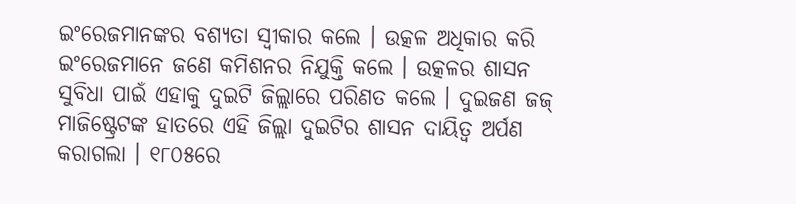ଇଂରେଜମାନଙ୍କର ବଶ୍ୟତା ସ୍ୱୀକାର କଲେ । ଉତ୍କଳ ଅଧିକାର କରି ଇଂରେଜମାନେ ଜଣେ କମିଶନର ନିଯୁକ୍ତି କଲେ । ଉତ୍କଳର ଶାସନ ସୁବିଧା ପାଇଁ ଏହାକୁ ଦୁଇଟି ଜିଲ୍ଲାରେ ପରିଣତ କଲେ । ଦୁଇଜଣ ଜଜ୍ ମାଜିଷ୍ଟ୍ରେଟଙ୍କ ହାତରେ ଏହି ଜିଲ୍ଲା ଦୁଇଟିର ଶାସନ ଦାୟିତ୍ୱ ଅର୍ପଣ କରାଗଲା । ୧୮୦୫ରେ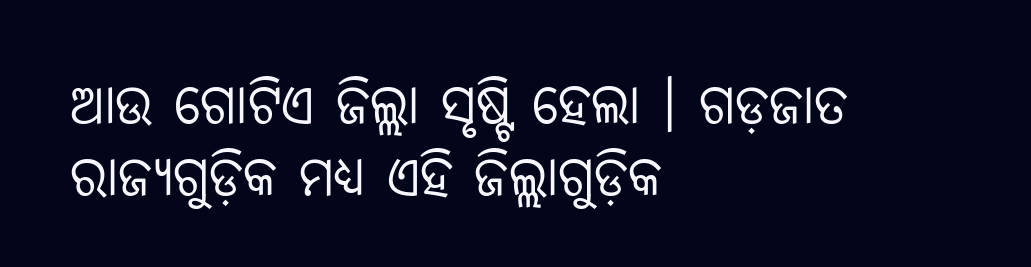ଆଉ ଗୋଟିଏ ଜିଲ୍ଲା ସୃଷ୍ଟି ହେଲା । ଗଡ଼ଜାତ ରାଜ୍ୟଗୁଡ଼ିକ ମଧ୍ୟ ଏହି ଜିଲ୍ଲାଗୁଡ଼ିକ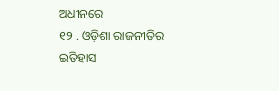ଅଧୀନରେ
୧୨ . ଓଡ଼ିଶା ରାଜନୀତିର ଇତିହାସ